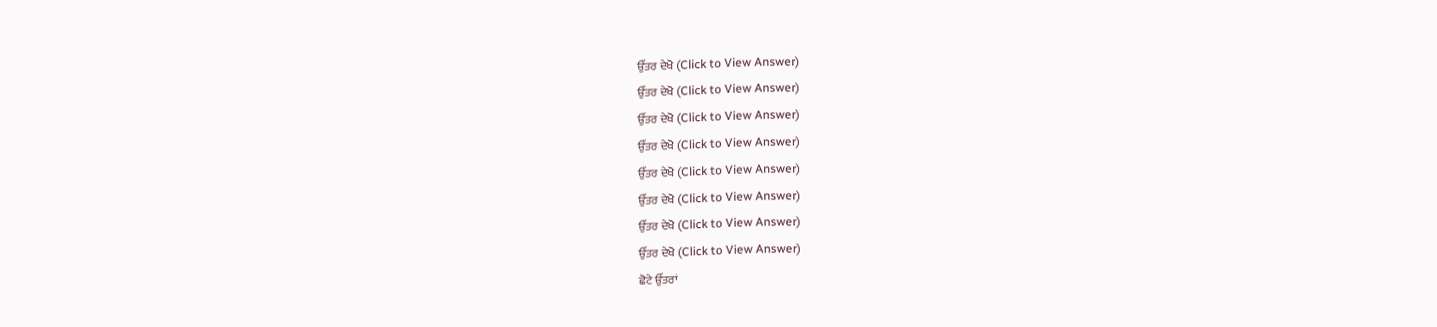ਉੱਤਰ ਦੇਖੋ (Click to View Answer)
ਉੱਤਰ ਦੇਖੋ (Click to View Answer)
ਉੱਤਰ ਦੇਖੋ (Click to View Answer)
ਉੱਤਰ ਦੇਖੋ (Click to View Answer)
ਉੱਤਰ ਦੇਖੋ (Click to View Answer)
ਉੱਤਰ ਦੇਖੋ (Click to View Answer)
ਉੱਤਰ ਦੇਖੋ (Click to View Answer)
ਉੱਤਰ ਦੇਖੋ (Click to View Answer)
ਛੋਟੇ ਉੱਤਰਾਂ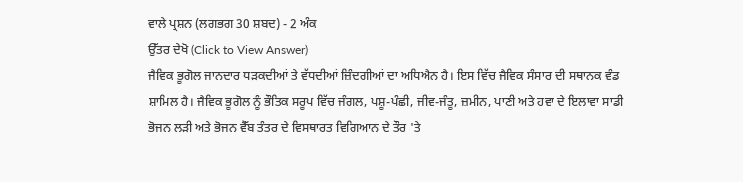ਵਾਲੇ ਪ੍ਰਸ਼ਨ (ਲਗਭਗ 30 ਸ਼ਬਦ) - 2 ਅੰਕ
ਉੱਤਰ ਦੇਖੋ (Click to View Answer)
ਜੈਵਿਕ ਭੂਗੋਲ ਜਾਨਦਾਰ ਧੜਕਦੀਆਂ ਤੇ ਵੱਧਦੀਆਂ ਜ਼ਿੰਦਗੀਆਂ ਦਾ ਅਧਿਐਨ ਹੈ। ਇਸ ਵਿੱਚ ਜੈਵਿਕ ਸੰਸਾਰ ਦੀ ਸਥਾਨਕ ਵੰਡ ਸ਼ਾਮਿਲ ਹੈ। ਜੈਵਿਕ ਭੂਗੋਲ ਨੂੰ ਭੌਤਿਕ ਸਰੂਪ ਵਿੱਚ ਜੰਗਲ, ਪਸ਼ੂ-ਪੰਛੀ, ਜੀਵ-ਜੰਤੂ, ਜ਼ਮੀਨ, ਪਾਣੀ ਅਤੇ ਹਵਾ ਦੇ ਇਲਾਵਾ ਸਾਡੀ ਭੋਜਨ ਲੜੀ ਅਤੇ ਭੋਜਨ ਵੈੱਬ ਤੰਤਰ ਦੇ ਵਿਸਥਾਰਤ ਵਿਗਿਆਨ ਦੇ ਤੌਰ 'ਤੇ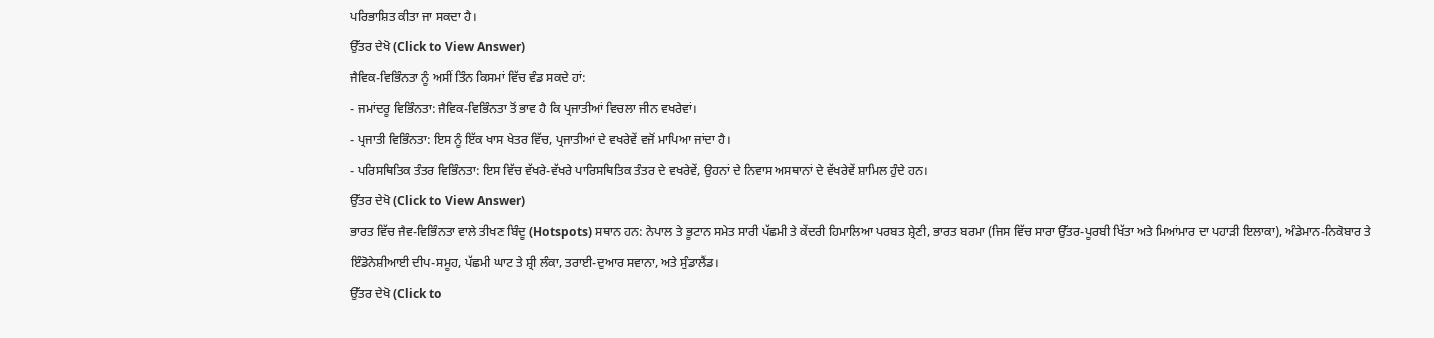ਪਰਿਭਾਸ਼ਿਤ ਕੀਤਾ ਜਾ ਸਕਦਾ ਹੈ।
ਉੱਤਰ ਦੇਖੋ (Click to View Answer)
ਜੈਵਿਕ-ਵਿਭਿੰਨਤਾ ਨੂੰ ਅਸੀਂ ਤਿੰਨ ਕਿਸਮਾਂ ਵਿੱਚ ਵੰਡ ਸਕਦੇ ਹਾਂ:
- ਜਮਾਂਦਰੂ ਵਿਭਿੰਨਤਾ: ਜੈਵਿਕ-ਵਿਭਿੰਨਤਾ ਤੋਂ ਭਾਵ ਹੈ ਕਿ ਪ੍ਰਜਾਤੀਆਂ ਵਿਚਲਾ ਜੀਨ ਵਖਰੇਵਾਂ।
- ਪ੍ਰਜਾਤੀ ਵਿਭਿੰਨਤਾ: ਇਸ ਨੂੰ ਇੱਕ ਖਾਸ ਖੇਤਰ ਵਿੱਚ, ਪ੍ਰਜਾਤੀਆਂ ਦੇ ਵਖਰੇਵੇਂ ਵਜੋਂ ਮਾਪਿਆ ਜਾਂਦਾ ਹੈ।
- ਪਰਿਸਥਿਤਿਕ ਤੰਤਰ ਵਿਭਿੰਨਤਾ: ਇਸ ਵਿੱਚ ਵੱਖਰੇ-ਵੱਖਰੇ ਪਾਰਿਸਥਿਤਿਕ ਤੰਤਰ ਦੇ ਵਖਰੇਵੇਂ, ਉਹਨਾਂ ਦੇ ਨਿਵਾਸ ਅਸਥਾਨਾਂ ਦੇ ਵੱਖਰੇਵੇਂ ਸ਼ਾਮਿਲ ਹੁੰਦੇ ਹਨ।
ਉੱਤਰ ਦੇਖੋ (Click to View Answer)
ਭਾਰਤ ਵਿੱਚ ਜੈਵ-ਵਿਭਿੰਨਤਾ ਵਾਲੇ ਤੀਖਣ ਬਿੰਦੂ (Hotspots) ਸਥਾਨ ਹਨ: ਨੇਪਾਲ ਤੇ ਭੂਟਾਨ ਸਮੇਤ ਸਾਰੀ ਪੱਛਮੀ ਤੇ ਕੇਂਦਰੀ ਹਿਮਾਲਿਆ ਪਰਬਤ ਸ਼੍ਰੇਣੀ, ਭਾਰਤ ਬਰਮਾ (ਜਿਸ ਵਿੱਚ ਸਾਰਾ ਉੱਤਰ-ਪੂਰਬੀ ਖਿੱਤਾ ਅਤੇ ਮਿਆਂਮਾਰ ਦਾ ਪਹਾੜੀ ਇਲਾਕਾ), ਅੰਡੇਮਾਨ-ਨਿਕੋਬਾਰ ਤੇ ਇੰਡੋਨੇਸ਼ੀਆਈ ਦੀਪ-ਸਮੂਹ, ਪੱਛਮੀ ਘਾਟ ਤੇ ਸ਼੍ਰੀ ਲੰਕਾ, ਤਰਾਈ-ਦੁਆਰ ਸਵਾਨਾ, ਅਤੇ ਸੁੰਡਾਲੈਂਡ।
ਉੱਤਰ ਦੇਖੋ (Click to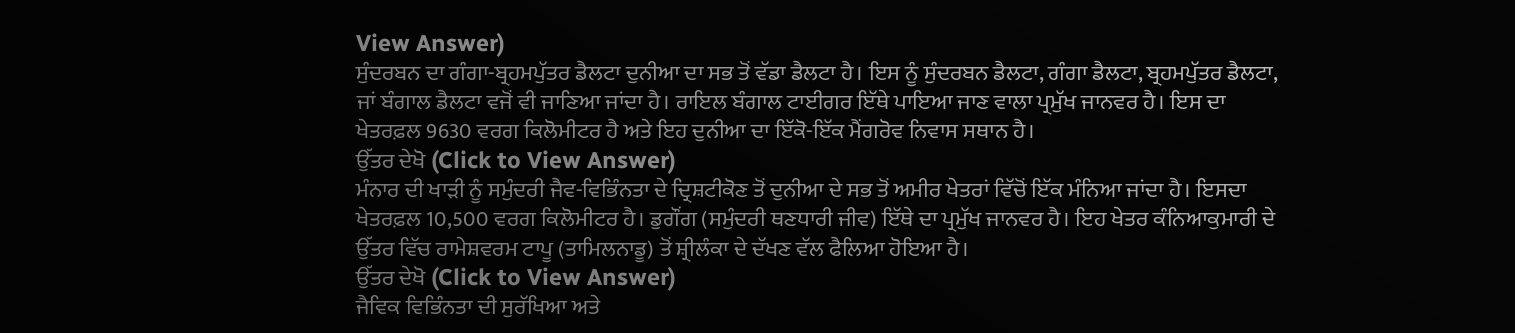View Answer)
ਸੁੰਦਰਬਨ ਦਾ ਗੰਗਾ-ਬ੍ਰਹਮਪੁੱਤਰ ਡੈਲਟਾ ਦੁਨੀਆ ਦਾ ਸਭ ਤੋਂ ਵੱਡਾ ਡੈਲਟਾ ਹੈ। ਇਸ ਨੂੰ ਸੁੰਦਰਬਨ ਡੈਲਟਾ, ਗੰਗਾ ਡੈਲਟਾ, ਬ੍ਰਹਮਪੁੱਤਰ ਡੈਲਟਾ, ਜਾਂ ਬੰਗਾਲ ਡੈਲਟਾ ਵਜੋਂ ਵੀ ਜਾਣਿਆ ਜਾਂਦਾ ਹੈ। ਰਾਇਲ ਬੰਗਾਲ ਟਾਈਗਰ ਇੱਥੇ ਪਾਇਆ ਜਾਣ ਵਾਲਾ ਪ੍ਰਮੁੱਖ ਜਾਨਵਰ ਹੈ। ਇਸ ਦਾ ਖੇਤਰਫ਼ਲ 9630 ਵਰਗ ਕਿਲੋਮੀਟਰ ਹੈ ਅਤੇ ਇਹ ਦੁਨੀਆ ਦਾ ਇੱਕੋ-ਇੱਕ ਮੈਂਗਰੋਵ ਨਿਵਾਸ ਸਥਾਨ ਹੈ।
ਉੱਤਰ ਦੇਖੋ (Click to View Answer)
ਮੰਨਾਰ ਦੀ ਖਾੜੀ ਨੂੰ ਸਮੁੰਦਰੀ ਜੈਵ-ਵਿਭਿੰਨਤਾ ਦੇ ਦ੍ਰਿਸ਼ਟੀਕੋਣ ਤੋਂ ਦੁਨੀਆ ਦੇ ਸਭ ਤੋਂ ਅਮੀਰ ਖੇਤਰਾਂ ਵਿੱਚੋਂ ਇੱਕ ਮੰਨਿਆ ਜਾਂਦਾ ਹੈ। ਇਸਦਾ ਖੇਤਰਫ਼ਲ 10,500 ਵਰਗ ਕਿਲੋਮੀਟਰ ਹੈ। ਡੁਗੌਂਗ (ਸਮੁੰਦਰੀ ਥਣਧਾਰੀ ਜੀਵ) ਇੱਥੇ ਦਾ ਪ੍ਰਮੁੱਖ ਜਾਨਵਰ ਹੈ। ਇਹ ਖੇਤਰ ਕੰਨਿਆਕੁਮਾਰੀ ਦੇ ਉੱਤਰ ਵਿੱਚ ਰਾਮੇਸ਼ਵਰਮ ਟਾਪੂ (ਤਾਮਿਲਨਾਡੂ) ਤੋਂ ਸ਼੍ਰੀਲੰਕਾ ਦੇ ਦੱਖਣ ਵੱਲ ਫੈਲਿਆ ਹੋਇਆ ਹੈ।
ਉੱਤਰ ਦੇਖੋ (Click to View Answer)
ਜੈਵਿਕ ਵਿਭਿੰਨਤਾ ਦੀ ਸੁਰੱਖਿਆ ਅਤੇ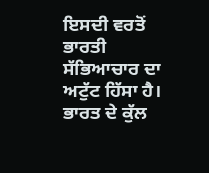ਇਸਦੀ ਵਰਤੋਂ ਭਾਰਤੀ ਸੱਭਿਆਚਾਰ ਦਾ ਅਟੁੱਟ ਹਿੱਸਾ ਹੈ। ਭਾਰਤ ਦੇ ਕੁੱਲ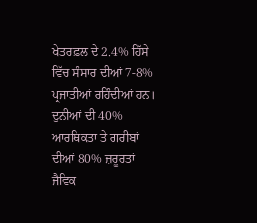ਖੇਤਰਫ਼ਲ ਦੇ 2.4% ਹਿੱਸੇ ਵਿੱਚ ਸੰਸਾਰ ਦੀਆਂ 7-8% ਪ੍ਰਜਾਤੀਆਂ ਰਹਿੰਦੀਆਂ ਹਨ। ਦੁਨੀਆਂ ਦੀ 40% ਆਰਥਿਕਤਾ ਤੇ ਗਰੀਬਾਂ ਦੀਆਂ 80% ਜ਼ਰੂਰਤਾਂ ਜੈਵਿਕ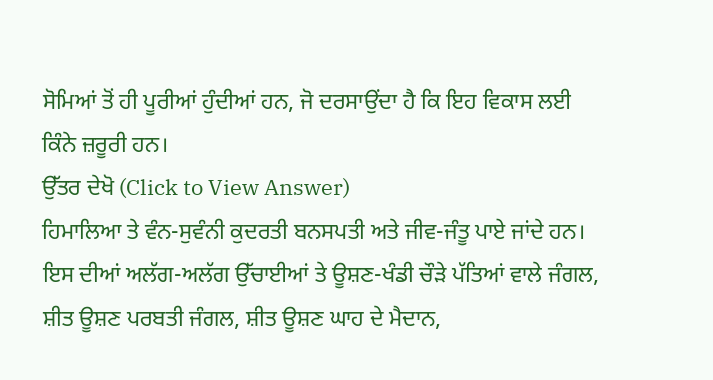ਸੋਮਿਆਂ ਤੋਂ ਹੀ ਪੂਰੀਆਂ ਹੁੰਦੀਆਂ ਹਨ, ਜੋ ਦਰਸਾਉਂਦਾ ਹੈ ਕਿ ਇਹ ਵਿਕਾਸ ਲਈ ਕਿੰਨੇ ਜ਼ਰੂਰੀ ਹਨ।
ਉੱਤਰ ਦੇਖੋ (Click to View Answer)
ਹਿਮਾਲਿਆ ਤੇ ਵੰਨ-ਸੁਵੰਨੀ ਕੁਦਰਤੀ ਬਨਸਪਤੀ ਅਤੇ ਜੀਵ-ਜੰਤੂ ਪਾਏ ਜਾਂਦੇ ਹਨ। ਇਸ ਦੀਆਂ ਅਲੱਗ-ਅਲੱਗ ਉੱਚਾਈਆਂ ਤੇ ਊਸ਼ਣ-ਖੰਡੀ ਚੌੜੇ ਪੱਤਿਆਂ ਵਾਲੇ ਜੰਗਲ, ਸ਼ੀਤ ਊਸ਼ਣ ਪਰਬਤੀ ਜੰਗਲ, ਸ਼ੀਤ ਊਸ਼ਣ ਘਾਹ ਦੇ ਮੈਦਾਨ,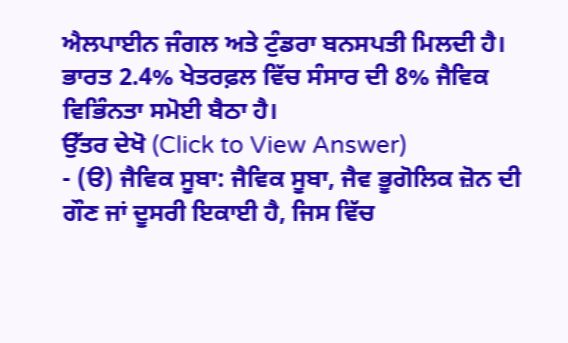ਐਲਪਾਈਨ ਜੰਗਲ ਅਤੇ ਟੁੰਡਰਾ ਬਨਸਪਤੀ ਮਿਲਦੀ ਹੈ। ਭਾਰਤ 2.4% ਖੇਤਰਫ਼ਲ ਵਿੱਚ ਸੰਸਾਰ ਦੀ 8% ਜੈਵਿਕ ਵਿਭਿੰਨਤਾ ਸਮੋਈ ਬੈਠਾ ਹੈ।
ਉੱਤਰ ਦੇਖੋ (Click to View Answer)
- (ੳ) ਜੈਵਿਕ ਸੂਬਾ: ਜੈਵਿਕ ਸੂਬਾ, ਜੈਵ ਭੂਗੋਲਿਕ ਜ਼ੋਨ ਦੀ ਗੌਣ ਜਾਂ ਦੂਸਰੀ ਇਕਾਈ ਹੈ, ਜਿਸ ਵਿੱਚ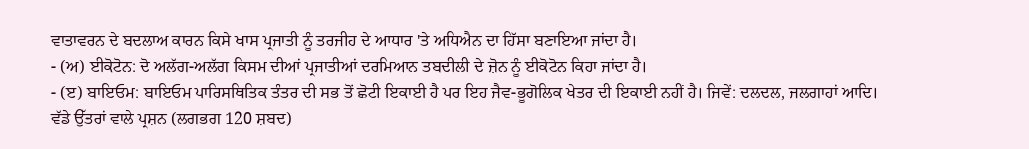ਵਾਤਾਵਰਨ ਦੇ ਬਦਲਾਅ ਕਾਰਨ ਕਿਸੇ ਖਾਸ ਪ੍ਰਜਾਤੀ ਨੂੰ ਤਰਜੀਹ ਦੇ ਆਧਾਰ 'ਤੇ ਅਧਿਐਨ ਦਾ ਹਿੱਸਾ ਬਣਾਇਆ ਜਾਂਦਾ ਹੈ।
- (ਅ) ਈਕੋਟੋਨ: ਦੋ ਅਲੱਗ-ਅਲੱਗ ਕਿਸਮ ਦੀਆਂ ਪ੍ਰਜਾਤੀਆਂ ਦਰਮਿਆਨ ਤਬਦੀਲੀ ਦੇ ਜ਼ੋਨ ਨੂੰ ਈਕੋਟੋਨ ਕਿਹਾ ਜਾਂਦਾ ਹੈ।
- (ੲ) ਬਾਇਓਮ: ਬਾਇਓਮ ਪਾਰਿਸਥਿਤਿਕ ਤੰਤਰ ਦੀ ਸਭ ਤੋਂ ਛੋਟੀ ਇਕਾਈ ਹੈ ਪਰ ਇਹ ਜੈਵ-ਭੂਗੋਲਿਕ ਖੇਤਰ ਦੀ ਇਕਾਈ ਨਹੀਂ ਹੈ। ਜਿਵੇਂ: ਦਲਦਲ, ਜਲਗਾਹਾਂ ਆਦਿ।
ਵੱਡੇ ਉੱਤਰਾਂ ਵਾਲੇ ਪ੍ਰਸ਼ਨ (ਲਗਭਗ 120 ਸ਼ਬਦ)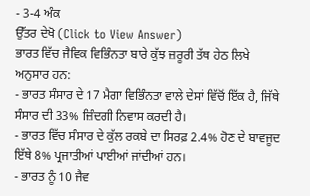- 3-4 ਅੰਕ
ਉੱਤਰ ਦੇਖੋ (Click to View Answer)
ਭਾਰਤ ਵਿੱਚ ਜੈਵਿਕ ਵਿਭਿੰਨਤਾ ਬਾਰੇ ਕੁੱਝ ਜ਼ਰੂਰੀ ਤੱਥ ਹੇਠ ਲਿਖੇ ਅਨੁਸਾਰ ਹਨ:
- ਭਾਰਤ ਸੰਸਾਰ ਦੇ 17 ਮੈਗਾ ਵਿਭਿੰਨਤਾ ਵਾਲੇ ਦੇਸਾਂ ਵਿੱਚੋਂ ਇੱਕ ਹੈ, ਜਿੱਥੇ ਸੰਸਾਰ ਦੀ 33% ਜ਼ਿੰਦਗੀ ਨਿਵਾਸ ਕਰਦੀ ਹੈ।
- ਭਾਰਤ ਵਿੱਚ ਸੰਸਾਰ ਦੇ ਕੁੱਲ ਰਕਬੇ ਦਾ ਸਿਰਫ਼ 2.4% ਹੋਣ ਦੇ ਬਾਵਜੂਦ ਇੱਥੇ 8% ਪ੍ਰਜਾਤੀਆਂ ਪਾਈਆਂ ਜਾਂਦੀਆਂ ਹਨ।
- ਭਾਰਤ ਨੂੰ 10 ਜੈਵ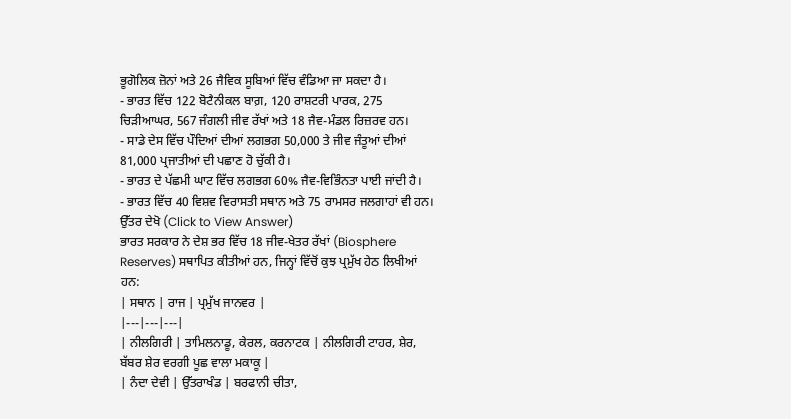ਭੂਗੋਲਿਕ ਜ਼ੋਨਾਂ ਅਤੇ 26 ਜੈਵਿਕ ਸੂਬਿਆਂ ਵਿੱਚ ਵੰਡਿਆ ਜਾ ਸਕਦਾ ਹੈ।
- ਭਾਰਤ ਵਿੱਚ 122 ਬੋਟੈਨੀਕਲ ਬਾਗ਼, 120 ਰਾਸ਼ਟਰੀ ਪਾਰਕ, 275 ਚਿੜੀਆਘਰ, 567 ਜੰਗਲੀ ਜੀਵ ਰੱਖਾਂ ਅਤੇ 18 ਜੈਵ-ਮੰਡਲ ਰਿਜ਼ਰਵ ਹਨ।
- ਸਾਡੇ ਦੇਸ ਵਿੱਚ ਪੌਦਿਆਂ ਦੀਆਂ ਲਗਭਗ 50,000 ਤੇ ਜੀਵ ਜੰਤੂਆਂ ਦੀਆਂ 81,000 ਪ੍ਰਜਾਤੀਆਂ ਦੀ ਪਛਾਣ ਹੋ ਚੁੱਕੀ ਹੈ।
- ਭਾਰਤ ਦੇ ਪੱਛਮੀ ਘਾਟ ਵਿੱਚ ਲਗਭਗ 60% ਜੈਵ-ਵਿਭਿੰਨਤਾ ਪਾਈ ਜਾਂਦੀ ਹੈ।
- ਭਾਰਤ ਵਿੱਚ 40 ਵਿਸ਼ਵ ਵਿਰਾਸਤੀ ਸਥਾਨ ਅਤੇ 75 ਰਾਮਸਰ ਜਲਗਾਹਾਂ ਵੀ ਹਨ।
ਉੱਤਰ ਦੇਖੋ (Click to View Answer)
ਭਾਰਤ ਸਰਕਾਰ ਨੇ ਦੇਸ਼ ਭਰ ਵਿੱਚ 18 ਜੀਵ-ਖੇਤਰ ਰੱਖਾਂ (Biosphere Reserves) ਸਥਾਪਿਤ ਕੀਤੀਆਂ ਹਨ, ਜਿਨ੍ਹਾਂ ਵਿੱਚੋਂ ਕੁਝ ਪ੍ਰਮੁੱਖ ਹੇਠ ਲਿਖੀਆਂ ਹਨ:
| ਸਥਾਨ | ਰਾਜ | ਪ੍ਰਮੁੱਖ ਜਾਨਵਰ |
|---|---|---|
| ਨੀਲਗਿਰੀ | ਤਾਮਿਲਨਾਡੂ, ਕੇਰਲ, ਕਰਨਾਟਕ | ਨੀਲਗਿਰੀ ਟਾਹਰ, ਸ਼ੇਰ, ਬੱਬਰ ਸ਼ੇਰ ਵਰਗੀ ਪੂਛ ਵਾਲਾ ਮਕਾਕੂ |
| ਨੰਦਾ ਦੇਵੀ | ਉੱਤਰਾਖੰਡ | ਬਰਫਾਨੀ ਚੀਤਾ,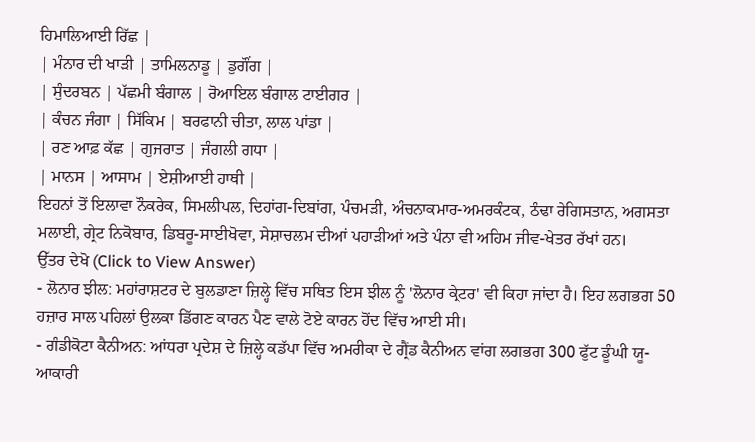ਹਿਮਾਲਿਆਈ ਰਿੱਛ |
| ਮੰਨਾਰ ਦੀ ਖਾੜੀ | ਤਾਮਿਲਨਾਡੂ | ਡੁਗੌਂਗ |
| ਸੁੰਦਰਬਨ | ਪੱਛਮੀ ਬੰਗਾਲ | ਰੋਆਇਲ ਬੰਗਾਲ ਟਾਈਗਰ |
| ਕੰਚਨ ਜੰਗਾ | ਸਿੱਕਿਮ | ਬਰਫਾਨੀ ਚੀਤਾ, ਲਾਲ ਪਾਂਡਾ |
| ਰਣ ਆਫ਼ ਕੱਛ | ਗੁਜਰਾਤ | ਜੰਗਲੀ ਗਧਾ |
| ਮਾਨਸ | ਆਸਾਮ | ਏਸ਼ੀਆਈ ਹਾਥੀ |
ਇਹਨਾਂ ਤੋਂ ਇਲਾਵਾ ਨੌਕਰੇਕ, ਸਿਮਲੀਪਲ, ਦਿਹਾਂਗ-ਦਿਬਾਂਗ, ਪੰਚਮੜੀ, ਅੰਚਨਾਕਮਾਰ-ਅਮਰਕੰਟਕ, ਠੰਢਾ ਰੇਗਿਸਤਾਨ, ਅਗਸਤਾ ਮਲਾਈ, ਗ੍ਰੇਟ ਨਿਕੋਬਾਰ, ਡਿਬਰੂ-ਸਾਈਖੋਵਾ, ਸੇਸ਼ਾਚਲਮ ਦੀਆਂ ਪਹਾੜੀਆਂ ਅਤੇ ਪੰਨਾ ਵੀ ਅਹਿਮ ਜੀਵ-ਖੇਤਰ ਰੱਖਾਂ ਹਨ।
ਉੱਤਰ ਦੇਖੋ (Click to View Answer)
- ਲੋਨਾਰ ਝੀਲ: ਮਹਾਂਰਾਸ਼ਟਰ ਦੇ ਬੁਲਡਾਣਾ ਜ਼ਿਲ੍ਹੇ ਵਿੱਚ ਸਥਿਤ ਇਸ ਝੀਲ ਨੂੰ 'ਲੋਨਾਰ ਕ੍ਰੇਟਰ' ਵੀ ਕਿਹਾ ਜਾਂਦਾ ਹੈ। ਇਹ ਲਗਭਗ 50 ਹਜ਼ਾਰ ਸਾਲ ਪਹਿਲਾਂ ਉਲਕਾ ਡਿੱਗਣ ਕਾਰਨ ਪੈਣ ਵਾਲੇ ਟੋਏ ਕਾਰਨ ਹੋਂਦ ਵਿੱਚ ਆਈ ਸੀ।
- ਗੰਡੀਕੋਟਾ ਕੈਨੀਅਨ: ਆਂਧਰਾ ਪ੍ਰਦੇਸ਼ ਦੇ ਜ਼ਿਲ੍ਹੇ ਕਡੱਪਾ ਵਿੱਚ ਅਮਰੀਕਾ ਦੇ ਗ੍ਰੈਂਡ ਕੈਨੀਅਨ ਵਾਂਗ ਲਗਭਗ 300 ਫੁੱਟ ਡੂੰਘੀ ਯੂ-ਆਕਾਰੀ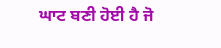ਘਾਟ ਬਣੀ ਹੋਈ ਹੈ ਜੋ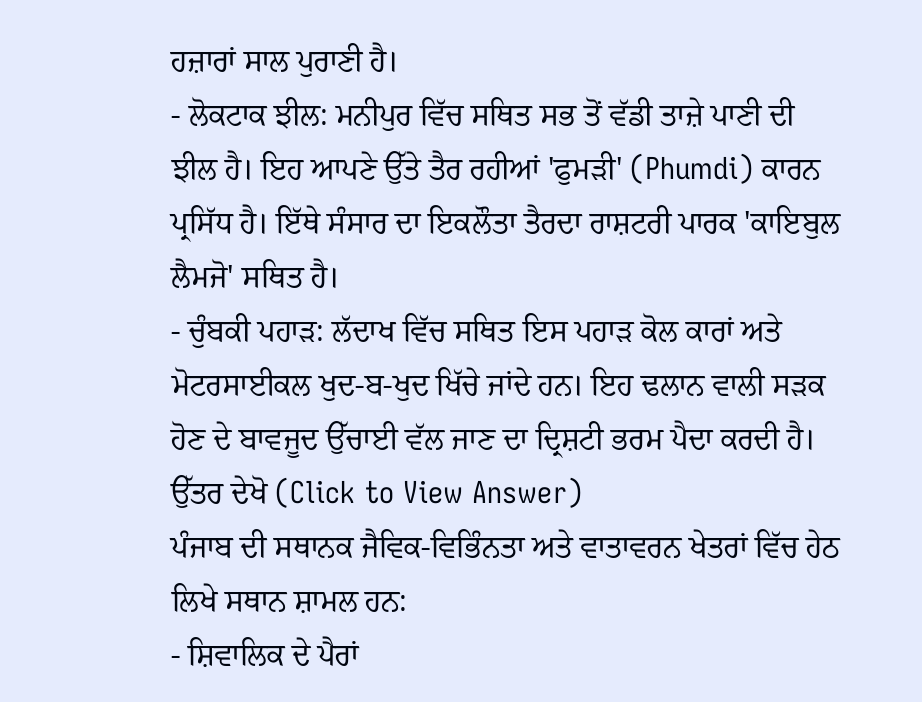ਹਜ਼ਾਰਾਂ ਸਾਲ ਪੁਰਾਣੀ ਹੈ।
- ਲੋਕਟਾਕ ਝੀਲ: ਮਨੀਪੁਰ ਵਿੱਚ ਸਥਿਤ ਸਭ ਤੋਂ ਵੱਡੀ ਤਾਜ਼ੇ ਪਾਣੀ ਦੀ ਝੀਲ ਹੈ। ਇਹ ਆਪਣੇ ਉੱਤੇ ਤੈਰ ਰਹੀਆਂ 'ਫੁਮੜੀ' (Phumdi) ਕਾਰਨ ਪ੍ਰਸਿੱਧ ਹੈ। ਇੱਥੇ ਸੰਸਾਰ ਦਾ ਇਕਲੌਤਾ ਤੈਰਦਾ ਰਾਸ਼ਟਰੀ ਪਾਰਕ 'ਕਾਇਬੁਲ ਲੈਮਜੋ' ਸਥਿਤ ਹੈ।
- ਚੁੰਬਕੀ ਪਹਾੜ: ਲੱਦਾਖ ਵਿੱਚ ਸਥਿਤ ਇਸ ਪਹਾੜ ਕੋਲ ਕਾਰਾਂ ਅਤੇ ਮੋਟਰਸਾਈਕਲ ਖੁਦ-ਬ-ਖੁਦ ਖਿੱਚੇ ਜਾਂਦੇ ਹਨ। ਇਹ ਢਲਾਨ ਵਾਲੀ ਸੜਕ ਹੋਣ ਦੇ ਬਾਵਜੂਦ ਉੱਚਾਈ ਵੱਲ ਜਾਣ ਦਾ ਦ੍ਰਿਸ਼ਟੀ ਭਰਮ ਪੈਦਾ ਕਰਦੀ ਹੈ।
ਉੱਤਰ ਦੇਖੋ (Click to View Answer)
ਪੰਜਾਬ ਦੀ ਸਥਾਨਕ ਜੈਵਿਕ-ਵਿਭਿੰਨਤਾ ਅਤੇ ਵਾਤਾਵਰਨ ਖੇਤਰਾਂ ਵਿੱਚ ਹੇਠ ਲਿਖੇ ਸਥਾਨ ਸ਼ਾਮਲ ਹਨ:
- ਸ਼ਿਵਾਲਿਕ ਦੇ ਪੈਰਾਂ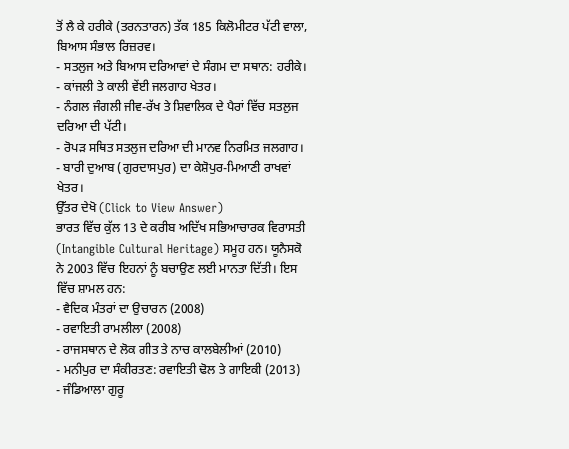ਤੋਂ ਲੈ ਕੇ ਹਰੀਕੇ (ਤਰਨਤਾਰਨ) ਤੱਕ 185 ਕਿਲੋਮੀਟਰ ਪੱਟੀ ਵਾਲਾ, ਬਿਆਸ ਸੰਭਾਲ ਰਿਜ਼ਰਵ।
- ਸਤਲੁਜ ਅਤੇ ਬਿਆਸ ਦਰਿਆਵਾਂ ਦੇ ਸੰਗਮ ਦਾ ਸਥਾਨ: ਹਰੀਕੇ।
- ਕਾਂਜਲੀ ਤੇ ਕਾਲੀ ਵੇਂਈ ਜਲਗਾਹ ਖੇਤਰ।
- ਨੰਗਲ ਜੰਗਲੀ ਜੀਵ-ਰੱਖ ਤੇ ਸ਼ਿਵਾਲਿਕ ਦੇ ਪੈਰਾਂ ਵਿੱਚ ਸਤਲੁਜ ਦਰਿਆ ਦੀ ਪੱਟੀ।
- ਰੋਪੜ ਸਥਿਤ ਸਤਲੁਜ ਦਰਿਆ ਦੀ ਮਾਨਵ ਨਿਰਮਿਤ ਜਲਗਾਹ।
- ਬਾਰੀ ਦੁਆਬ (ਗੁਰਦਾਸਪੁਰ) ਦਾ ਕੇਸ਼ੋਪੁਰ-ਮਿਆਣੀ ਰਾਖਵਾਂ ਖੇਤਰ।
ਉੱਤਰ ਦੇਖੋ (Click to View Answer)
ਭਾਰਤ ਵਿੱਚ ਕੁੱਲ 13 ਦੇ ਕਰੀਬ ਅਦਿੱਖ ਸਭਿਆਚਾਰਕ ਵਿਰਾਸਤੀ (Intangible Cultural Heritage) ਸਮੂਹ ਹਨ। ਯੂਨੈਸਕੋ ਨੇ 2003 ਵਿੱਚ ਇਹਨਾਂ ਨੂੰ ਬਚਾਉਣ ਲਈ ਮਾਨਤਾ ਦਿੱਤੀ। ਇਸ ਵਿੱਚ ਸ਼ਾਮਲ ਹਨ:
- ਵੈਦਿਕ ਮੰਤਰਾਂ ਦਾ ਉਚਾਰਨ (2008)
- ਰਵਾਇਤੀ ਰਾਮਲੀਲਾ (2008)
- ਰਾਜਸਥਾਨ ਦੇ ਲੋਕ ਗੀਤ ਤੇ ਨਾਚ ਕਾਲਬੇਲੀਆਂ (2010)
- ਮਨੀਪੁਰ ਦਾ ਸੰਕੀਰਤਣ: ਰਵਾਇਤੀ ਢੋਲ ਤੇ ਗਾਇਕੀ (2013)
- ਜੰਡਿਆਲਾ ਗੁਰੂ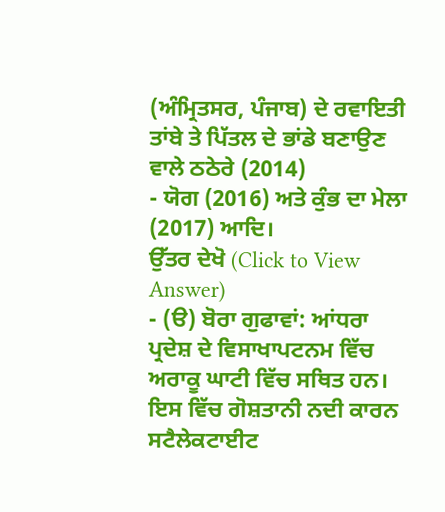(ਅੰਮ੍ਰਿਤਸਰ, ਪੰਜਾਬ) ਦੇ ਰਵਾਇਤੀ ਤਾਂਬੇ ਤੇ ਪਿੱਤਲ ਦੇ ਭਾਂਡੇ ਬਣਾਉਣ ਵਾਲੇ ਠਠੇਰੇ (2014)
- ਯੋਗ (2016) ਅਤੇ ਕੁੰਭ ਦਾ ਮੇਲਾ (2017) ਆਦਿ।
ਉੱਤਰ ਦੇਖੋ (Click to View Answer)
- (ੳ) ਬੋਰਾ ਗੁਫਾਵਾਂ: ਆਂਧਰਾ ਪ੍ਰਦੇਸ਼ ਦੇ ਵਿਸਾਖਾਪਟਨਮ ਵਿੱਚ ਅਰਾਕੂ ਘਾਟੀ ਵਿੱਚ ਸਥਿਤ ਹਨ। ਇਸ ਵਿੱਚ ਗੋਸ਼ਤਾਨੀ ਨਦੀ ਕਾਰਨ ਸਟੈਲੇਕਟਾਈਟ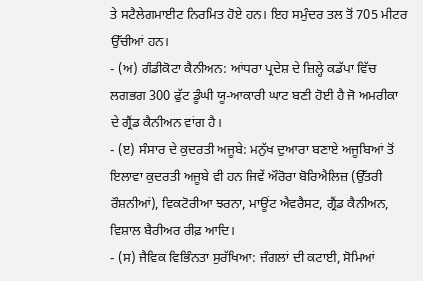ਤੇ ਸਟੈਲੇਗਮਾਈਟ ਨਿਰਮਿਤ ਹੋਏ ਹਨ। ਇਹ ਸਮੁੰਦਰ ਤਲ ਤੋਂ 705 ਮੀਟਰ ਉੱਚੀਆਂ ਹਨ।
- (ਅ) ਗੰਡੀਕੋਟਾ ਕੈਨੀਅਨ: ਆਂਧਰਾ ਪ੍ਰਦੇਸ਼ ਦੇ ਜ਼ਿਲ੍ਹੇ ਕਡੱਪਾ ਵਿੱਚ ਲਗਭਗ 300 ਫੁੱਟ ਡੂੰਘੀ ਯੂ-ਆਕਾਰੀ ਘਾਟ ਬਣੀ ਹੋਈ ਹੈ ਜੋ ਅਮਰੀਕਾ ਦੇ ਗ੍ਰੈਂਡ ਕੈਨੀਅਨ ਵਾਂਗ ਹੈ।
- (ੲ) ਸੰਸਾਰ ਦੇ ਕੁਦਰਤੀ ਅਜੂਬੇ: ਮਨੁੱਖ ਦੁਆਰਾ ਬਣਾਏ ਅਜੂਬਿਆਂ ਤੋਂ ਇਲਾਵਾ ਕੁਦਰਤੀ ਅਜੂਬੇ ਵੀ ਹਨ ਜਿਵੇਂ ਔਰੋਰਾ ਬੋਰਿਐਲਿਜ਼ (ਉੱਤਰੀ ਰੌਸ਼ਨੀਆਂ), ਵਿਕਟੋਰੀਆ ਝਰਨਾ, ਮਾਊਂਟ ਐਵਰੈਸਟ, ਗ੍ਰੈਂਡ ਕੈਨੀਅਨ, ਵਿਸ਼ਾਲ ਬੈਰੀਅਰ ਰੀਫ਼ ਆਦਿ।
- (ਸ) ਜੈਵਿਕ ਵਿਭਿੰਨਤਾ ਸੁਰੱਖਿਆ: ਜੰਗਲਾਂ ਦੀ ਕਟਾਈ, ਸੋਮਿਆਂ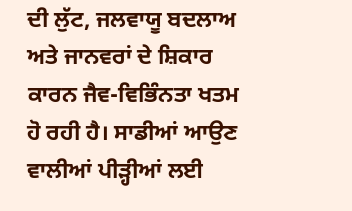ਦੀ ਲੁੱਟ, ਜਲਵਾਯੂ ਬਦਲਾਅ ਅਤੇ ਜਾਨਵਰਾਂ ਦੇ ਸ਼ਿਕਾਰ ਕਾਰਨ ਜੈਵ-ਵਿਭਿੰਨਤਾ ਖਤਮ ਹੋ ਰਹੀ ਹੈ। ਸਾਡੀਆਂ ਆਉਣ ਵਾਲੀਆਂ ਪੀੜ੍ਹੀਆਂ ਲਈ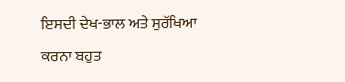ਇਸਦੀ ਦੇਖ-ਭਾਲ ਅਤੇ ਸੁਰੱਖਿਆ ਕਰਨਾ ਬਹੁਤ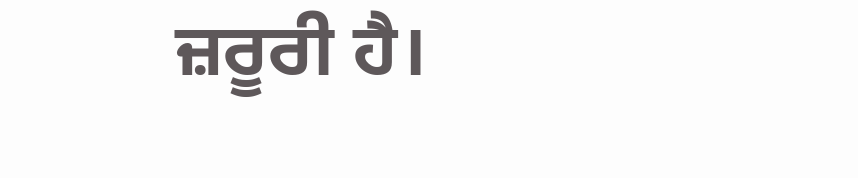ਜ਼ਰੂਰੀ ਹੈ।